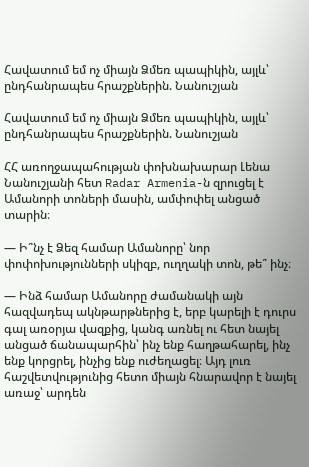Հավատում եմ ոչ միայն Ձմեռ պապիկին, այլև՝ ընդհանրապես հրաշքներին. Նանուշյան

Հավատում եմ ոչ միայն Ձմեռ պապիկին, այլև՝ ընդհանրապես հրաշքներին. Նանուշյան

ՀՀ առողջապահության փոխնախարար Լենա Նանուշյանի հետ Radar Armenia-ն զրուցել է Ամանորի տոների մասին, ամփոփել անցած տարին։

— Ի՞նչ է Ձեզ համար Ամանորը՝ նոր փոփոխությունների սկիզբ, ուղղակի տոն, թե՞ ինչ։

— Ինձ համար Ամանորը ժամանակի այն հազվադեպ ակնթարթներից է, երբ կարելի է դուրս գալ առօրյա վազքից, կանգ առնել ու հետ նայել անցած ճանապարհին՝ ինչ ենք հաղթահարել, ինչ ենք կորցրել, ինչից ենք ուժեղացել։ Այդ լուռ հաշվետվությունից հետո միայն հնարավոր է նայել առաջ՝ արդեն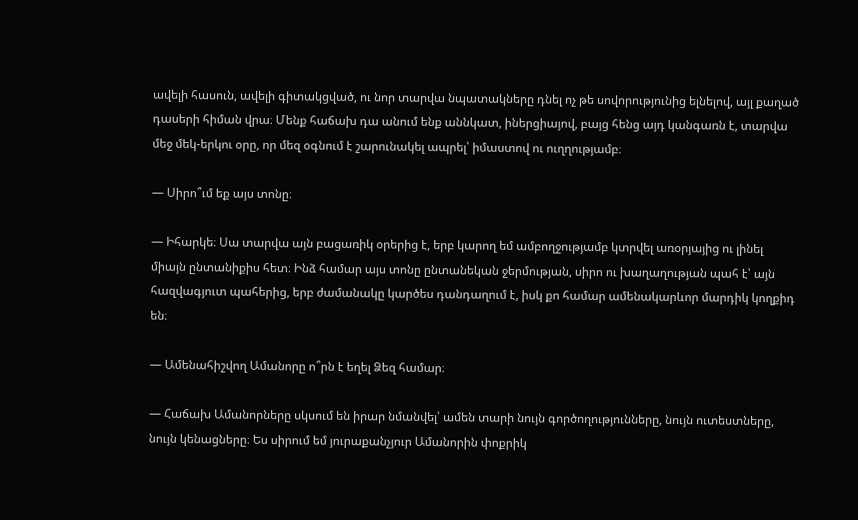ավելի հասուն, ավելի գիտակցված, ու նոր տարվա նպատակները դնել ոչ թե սովորությունից ելնելով, այլ քաղած դասերի հիման վրա։ Մենք հաճախ դա անում ենք աննկատ, իներցիայով, բայց հենց այդ կանգառն է, տարվա մեջ մեկ-երկու օրը, որ մեզ օգնում է շարունակել ապրել՝ իմաստով ու ուղղությամբ։

— Սիրո՞ւմ եք այս տոնը։

— Իհարկե։ Սա տարվա այն բացառիկ օրերից է, երբ կարող եմ ամբողջությամբ կտրվել առօրյայից ու լինել միայն ընտանիքիս հետ։ Ինձ համար այս տոնը ընտանեկան ջերմության, սիրո ու խաղաղության պահ է՝ այն հազվագյուտ պահերից, երբ ժամանակը կարծես դանդաղում է, իսկ քո համար ամենակարևոր մարդիկ կողքիդ են։

— Ամենահիշվող Ամանորը ո՞րն է եղել Ձեզ համար։

— Հաճախ Ամանորները սկսում են իրար նմանվել՝ ամեն տարի նույն գործողությունները, նույն ուտեստները, նույն կենացները։ Ես սիրում եմ յուրաքանչյուր Ամանորին փոքրիկ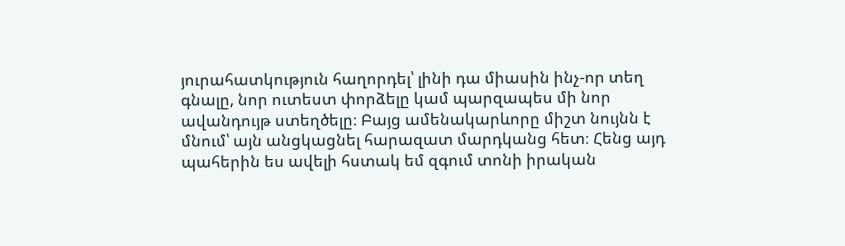յուրահատկություն հաղորդել՝ լինի դա միասին ինչ-որ տեղ գնալը, նոր ուտեստ փորձելը կամ պարզապես մի նոր ավանդույթ ստեղծելը։ Բայց ամենակարևորը միշտ նույնն է մնում՝ այն անցկացնել հարազատ մարդկանց հետ։ Հենց այդ պահերին ես ավելի հստակ եմ զգում տոնի իրական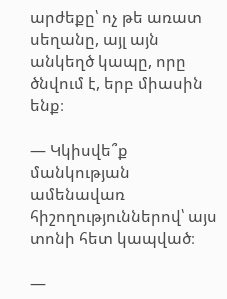արժեքը՝ ոչ թե առատ սեղանը, այլ այն անկեղծ կապը, որը ծնվում է, երբ միասին ենք։

— Կկիսվե՞ք մանկության ամենավառ հիշողություններով՝ այս տոնի հետ կապված։

—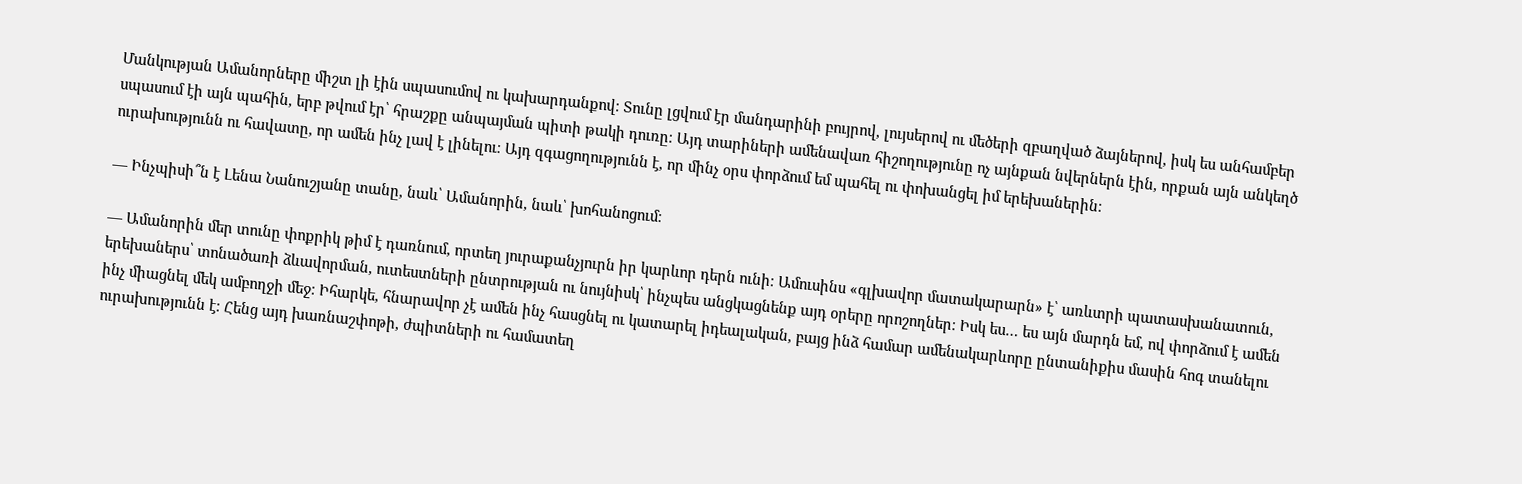Մանկության Ամանորները միշտ լի էին սպասումով ու կախարդանքով։ Տունը լցվում էր մանդարինի բույրով, լույսերով ու մեծերի զբաղված ձայներով, իսկ ես անհամբեր սպասում էի այն պահին, երբ թվում էր՝ հրաշքը անպայման պիտի թակի դուռը։ Այդ տարիների ամենավառ հիշողությունը ոչ այնքան նվերներն էին, որքան այն անկեղծ ուրախությունն ու հավատը, որ ամեն ինչ լավ է լինելու։ Այդ զգացողությունն է, որ մինչ օրս փորձում եմ պահել ու փոխանցել իմ երեխաներին։

— Ինչպիսի՞ն է Լենա Նանուշյանը տանը, նաև՝ Ամանորին, նաև՝ խոհանոցում։

— Ամանորին մեր տունը փոքրիկ թիմ է դառնում, որտեղ յուրաքանչյուրն իր կարևոր դերն ունի։ Ամուսինս «գլխավոր մատակարարն» է՝ առևտրի պատասխանատուն, երեխաներս՝ տոնածառի ձևավորման, ուտեստների ընտրության ու նույնիսկ՝ ինչպես անցկացնենք այդ օրերը որոշողներ։ Իսկ ես… ես այն մարդն եմ, ով փորձում է ամեն ինչ միացնել մեկ ամբողջի մեջ։ Իհարկե, հնարավոր չէ ամեն ինչ հասցնել ու կատարել իդեալական, բայց ինձ համար ամենակարևորը ընտանիքիս մասին հոգ տանելու ուրախությունն է։ Հենց այդ խառնաշփոթի, ժպիտների ու համատեղ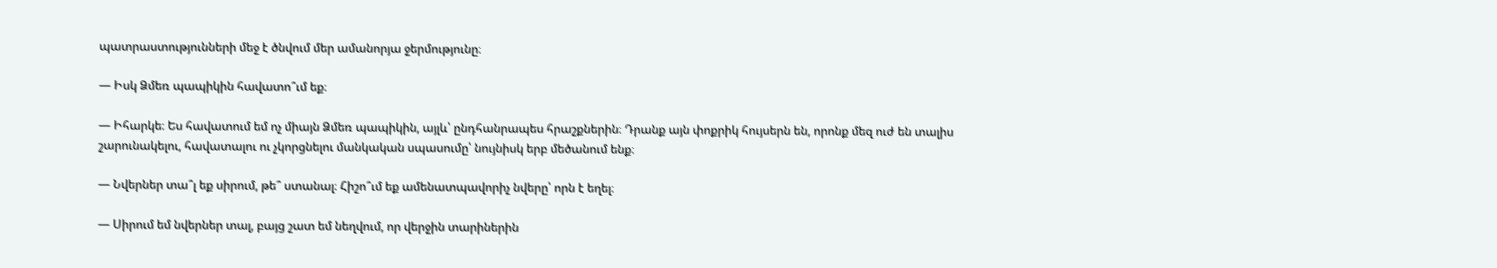պատրաստությունների մեջ է ծնվում մեր ամանորյա ջերմությունը։

— Իսկ Ձմեռ պապիկին հավատո՞ւմ եք։

— Իհարկե։ Ես հավատում եմ ոչ միայն Ձմեռ պապիկին, այլև՝ ընդհանրապես հրաշքներին։ Դրանք այն փոքրիկ հույսերն են, որոնք մեզ ուժ են տալիս շարունակելու, հավատալու ու չկորցնելու մանկական սպասումը՝ նույնիսկ երբ մեծանում ենք։

— Նվերներ տա՞լ եք սիրում, թե՞ ստանալ։ Հիշո՞ւմ եք ամենատպավորիչ նվերը՝ որն է եղել։

— Սիրում եմ նվերներ տալ, բայց շատ եմ նեղվում, որ վերջին տարիներին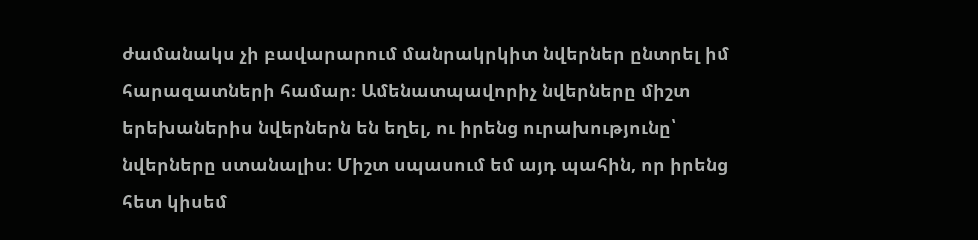ժամանակս չի բավարարում մանրակրկիտ նվերներ ընտրել իմ հարազատների համար։ Ամենատպավորիչ նվերները միշտ երեխաներիս նվերներն են եղել, ու իրենց ուրախությունը՝ նվերները ստանալիս։ Միշտ սպասում եմ այդ պահին, որ իրենց հետ կիսեմ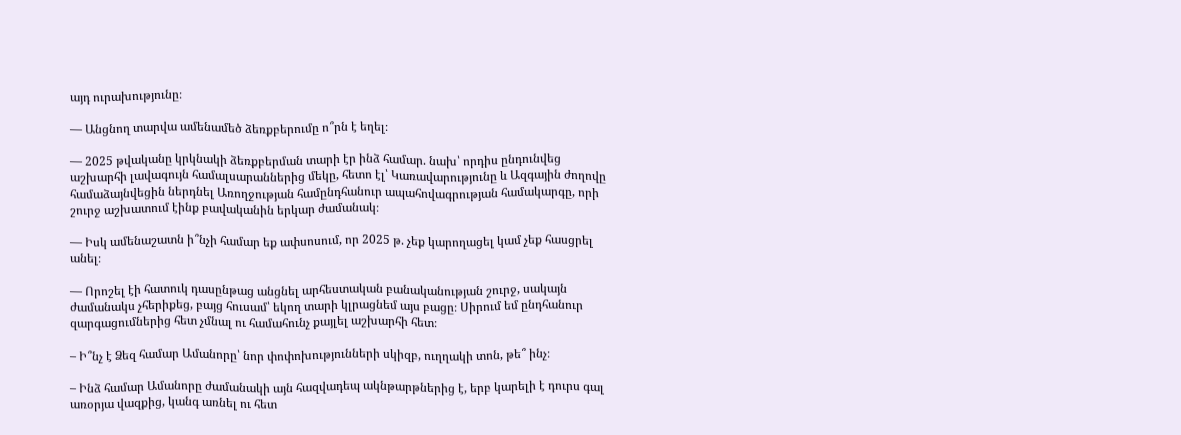այդ ուրախությունը։

— Անցնող տարվա ամենամեծ ձեռքբերումը ո՞րն է եղել։

— 2025 թվականը կրկնակի ձեռքբերման տարի էր ինձ համար. նախ՝ որդիս ընդունվեց աշխարհի լավագույն համալսարաններից մեկը, հետո էլ՝ Կառավարությունը և Ազգային ժողովը համաձայնվեցին ներդնել Առողջության համընդհանուր ապահովագրության համակարգը, որի շուրջ աշխատում էինք բավականին երկար ժամանակ։

— Իսկ ամենաշատն ի՞նչի համար եք ափսոսում, որ 2025 թ. չեք կարողացել կամ չեք հասցրել անել։

— Որոշել էի հատուկ դասընթաց անցնել արհեստական բանականության շուրջ, սակայն ժամանակս չհերիքեց, բայց հուսամ՝ եկող տարի կլրացնեմ այս բացը։ Սիրում եմ ընդհանուր զարգացումներից հետ չմնալ ու համահունչ քայլել աշխարհի հետ։

– Ի՞նչ է Ձեզ համար Ամանորը՝ նոր փոփոխությունների սկիզբ, ուղղակի տոն, թե՞ ինչ։

– Ինձ համար Ամանորը ժամանակի այն հազվադեպ ակնթարթներից է, երբ կարելի է դուրս գալ առօրյա վազքից, կանգ առնել ու հետ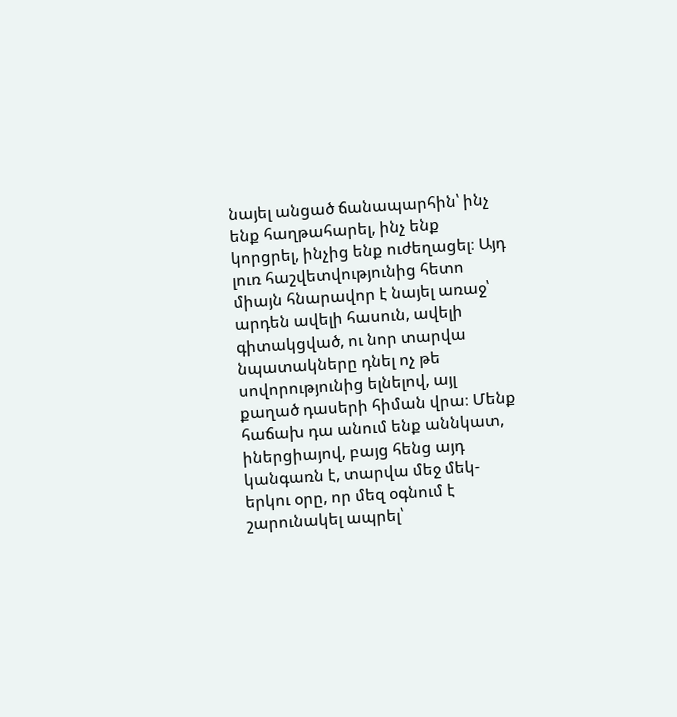նայել անցած ճանապարհին՝ ինչ ենք հաղթահարել, ինչ ենք կորցրել, ինչից ենք ուժեղացել։ Այդ լուռ հաշվետվությունից հետո միայն հնարավոր է նայել առաջ՝ արդեն ավելի հասուն, ավելի գիտակցված, ու նոր տարվա նպատակները դնել ոչ թե սովորությունից ելնելով, այլ քաղած դասերի հիման վրա։ Մենք հաճախ դա անում ենք աննկատ, իներցիայով, բայց հենց այդ կանգառն է, տարվա մեջ մեկ-երկու օրը, որ մեզ օգնում է շարունակել ապրել՝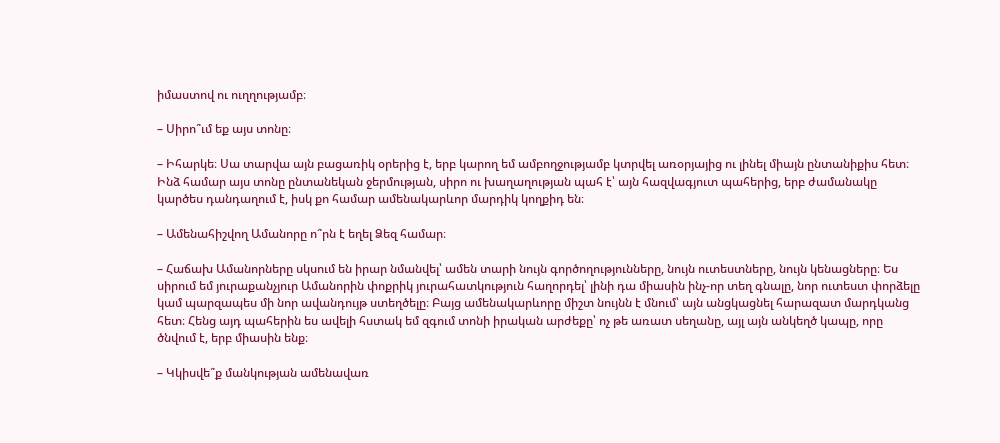իմաստով ու ուղղությամբ։

– Սիրո՞ւմ եք այս տոնը։

– Իհարկե։ Սա տարվա այն բացառիկ օրերից է, երբ կարող եմ ամբողջությամբ կտրվել առօրյայից ու լինել միայն ընտանիքիս հետ։ Ինձ համար այս տոնը ընտանեկան ջերմության, սիրո ու խաղաղության պահ է՝ այն հազվագյուտ պահերից, երբ ժամանակը կարծես դանդաղում է, իսկ քո համար ամենակարևոր մարդիկ կողքիդ են։

– Ամենահիշվող Ամանորը ո՞րն է եղել Ձեզ համար։

– Հաճախ Ամանորները սկսում են իրար նմանվել՝ ամեն տարի նույն գործողությունները, նույն ուտեստները, նույն կենացները։ Ես սիրում եմ յուրաքանչյուր Ամանորին փոքրիկ յուրահատկություն հաղորդել՝ լինի դա միասին ինչ-որ տեղ գնալը, նոր ուտեստ փորձելը կամ պարզապես մի նոր ավանդույթ ստեղծելը։ Բայց ամենակարևորը միշտ նույնն է մնում՝ այն անցկացնել հարազատ մարդկանց հետ։ Հենց այդ պահերին ես ավելի հստակ եմ զգում տոնի իրական արժեքը՝ ոչ թե առատ սեղանը, այլ այն անկեղծ կապը, որը ծնվում է, երբ միասին ենք։

– Կկիսվե՞ք մանկության ամենավառ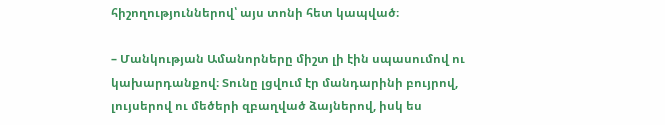հիշողություններով՝ այս տոնի հետ կապված։

– Մանկության Ամանորները միշտ լի էին սպասումով ու կախարդանքով։ Տունը լցվում էր մանդարինի բույրով, լույսերով ու մեծերի զբաղված ձայներով, իսկ ես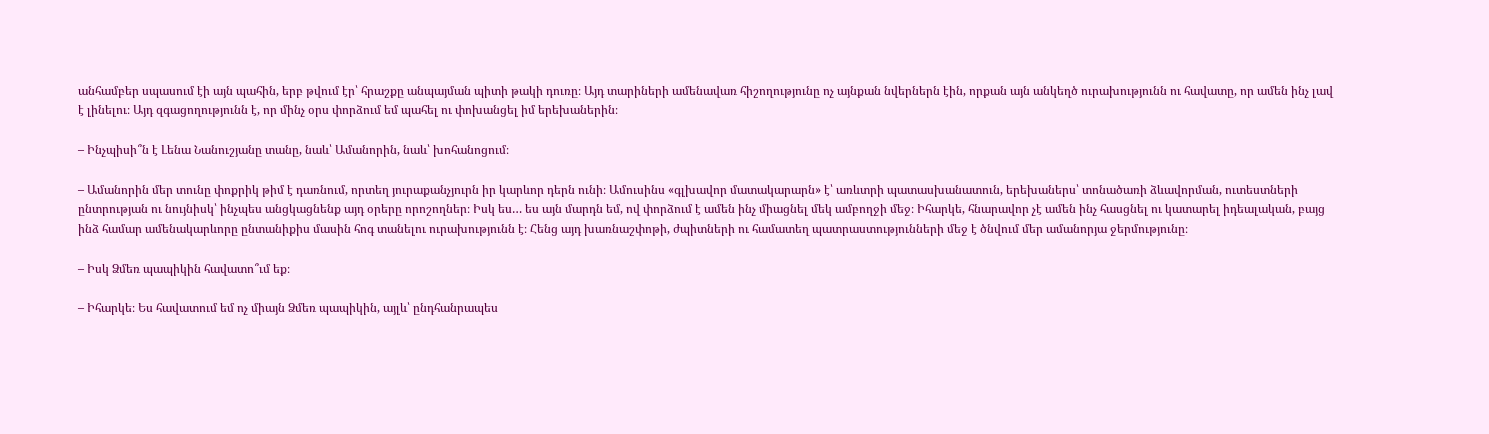անհամբեր սպասում էի այն պահին, երբ թվում էր՝ հրաշքը անպայման պիտի թակի դուռը։ Այդ տարիների ամենավառ հիշողությունը ոչ այնքան նվերներն էին, որքան այն անկեղծ ուրախությունն ու հավատը, որ ամեն ինչ լավ է լինելու։ Այդ զգացողությունն է, որ մինչ օրս փորձում եմ պահել ու փոխանցել իմ երեխաներին։

– Ինչպիսի՞ն է Լենա Նանուշյանը տանը, նաև՝ Ամանորին, նաև՝ խոհանոցում։

– Ամանորին մեր տունը փոքրիկ թիմ է դառնում, որտեղ յուրաքանչյուրն իր կարևոր դերն ունի։ Ամուսինս «գլխավոր մատակարարն» է՝ առևտրի պատասխանատուն, երեխաներս՝ տոնածառի ձևավորման, ուտեստների ընտրության ու նույնիսկ՝ ինչպես անցկացնենք այդ օրերը որոշողներ։ Իսկ ես… ես այն մարդն եմ, ով փորձում է ամեն ինչ միացնել մեկ ամբողջի մեջ։ Իհարկե, հնարավոր չէ ամեն ինչ հասցնել ու կատարել իդեալական, բայց ինձ համար ամենակարևորը ընտանիքիս մասին հոգ տանելու ուրախությունն է։ Հենց այդ խառնաշփոթի, ժպիտների ու համատեղ պատրաստությունների մեջ է ծնվում մեր ամանորյա ջերմությունը։

– Իսկ Ձմեռ պապիկին հավատո՞ւմ եք։

– Իհարկե։ Ես հավատում եմ ոչ միայն Ձմեռ պապիկին, այլև՝ ընդհանրապես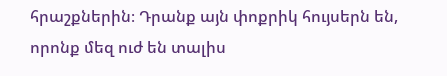հրաշքներին։ Դրանք այն փոքրիկ հույսերն են, որոնք մեզ ուժ են տալիս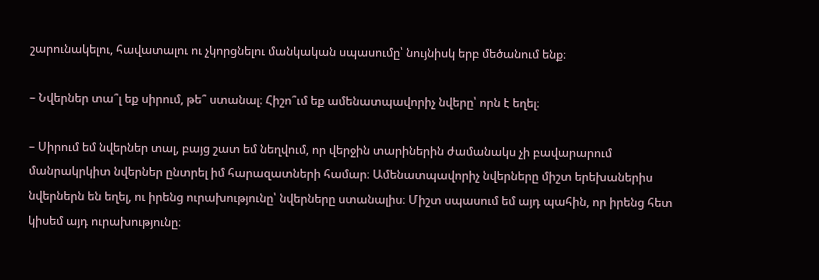շարունակելու, հավատալու ու չկորցնելու մանկական սպասումը՝ նույնիսկ երբ մեծանում ենք։

– Նվերներ տա՞լ եք սիրում, թե՞ ստանալ։ Հիշո՞ւմ եք ամենատպավորիչ նվերը՝ որն է եղել։

– Սիրում եմ նվերներ տալ, բայց շատ եմ նեղվում, որ վերջին տարիներին ժամանակս չի բավարարում մանրակրկիտ նվերներ ընտրել իմ հարազատների համար։ Ամենատպավորիչ նվերները միշտ երեխաներիս նվերներն են եղել, ու իրենց ուրախությունը՝ նվերները ստանալիս։ Միշտ սպասում եմ այդ պահին, որ իրենց հետ կիսեմ այդ ուրախությունը։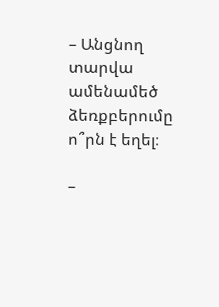– Անցնող տարվա ամենամեծ ձեռքբերումը ո՞րն է եղել։

–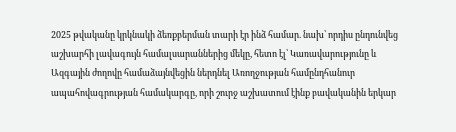2025 թվականը կրկնակի ձեռքբերման տարի էր ինձ համար. նախ՝ որդիս ընդունվեց աշխարհի լավագույն համալսարաններից մեկը, հետո էլ՝ Կառավարությունը և Ազգային ժողովը համաձայնվեցին ներդնել Առողջության համընդհանուր ապահովագրության համակարգը, որի շուրջ աշխատում էինք բավականին երկար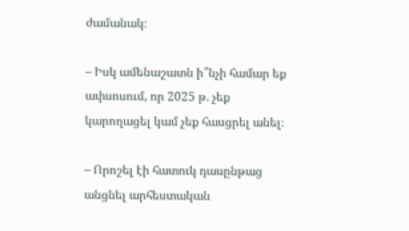ժամանակ։

– Իսկ ամենաշատն ի՞նչի համար եք ափսոսում, որ 2025 թ. չեք կարողացել կամ չեք հասցրել անել։

– Որոշել էի հատուկ դասընթաց անցնել արհեստական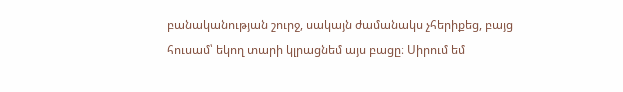բանականության շուրջ, սակայն ժամանակս չհերիքեց, բայց հուսամ՝ եկող տարի կլրացնեմ այս բացը։ Սիրում եմ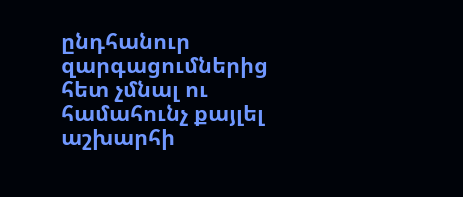ընդհանուր զարգացումներից հետ չմնալ ու համահունչ քայլել աշխարհի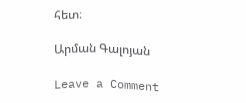հետ։

Արման Գալոյան

Leave a Comment